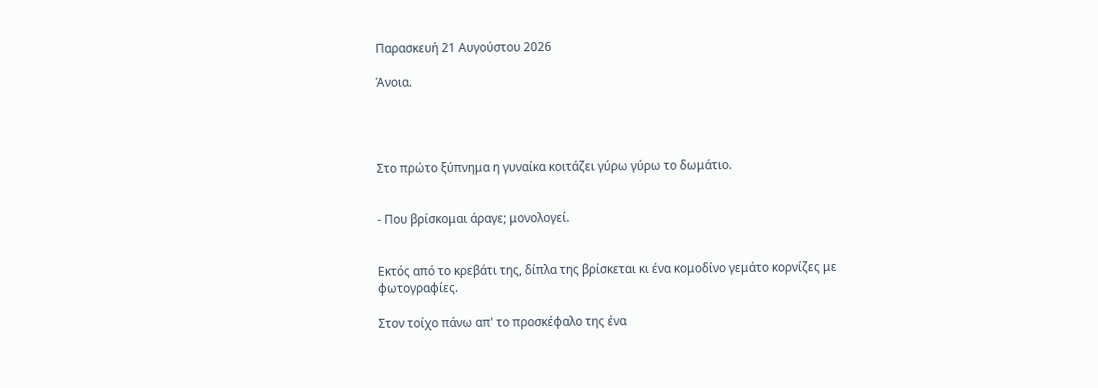Παρασκευή 21 Αυγούστου 2026

Άνοια.




Στο πρώτο ξύπνημα η γυναίκα κοιτάζει γύρω γύρω το δωμάτιο.


- Που βρίσκομαι άραγε; μονολογεί.


Εκτός από το κρεβάτι της, δίπλα της βρίσκεται κι ένα κομοδίνο γεμάτο κορνίζες με φωτογραφίες.

Στον τοίχο πάνω απ' το προσκέφαλο της ένα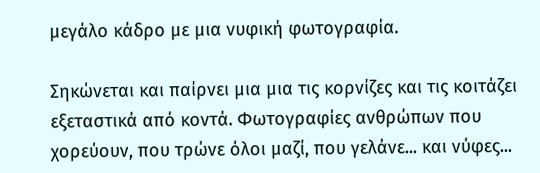μεγάλο κάδρο με μια νυφική φωτογραφία.

Σηκώνεται και παίρνει μια μια τις κορνίζες και τις κοιτάζει εξεταστικά από κοντά. Φωτογραφίες ανθρώπων που χορεύουν, που τρώνε όλοι μαζί, που γελάνε... και νύφες...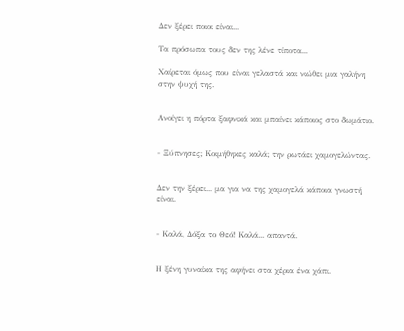Δεν ξέρει ποιοι είναι...

Τα πρόσωπα τους δεν της λένε τίποτα...

Χαίρεται όμως που είναι γελαστά και νιώθει μια γαλήνη στην ψυχή της.


Ανοίγει η πόρτα ξαφνικά και μπαίνει κάποιος στο δωμάτιο.


- Ξύπνησες; Κοιμήθηκες καλά; την ρωτάει χαμογελώντας.


Δεν την ξέρει... μα για να της χαμογελά κάποια γνωστή είναι.


- Καλά, Δόξα το Θεό! Καλά... απαντά.


Η ξένη γυναίκα της αφήνει στα χέρια ένα χάπι.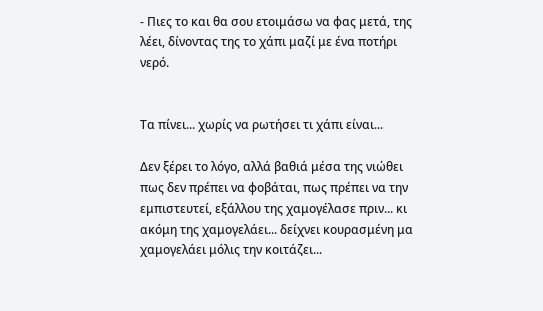- Πιες το και θα σου ετοιμάσω να φας μετά, της λέει, δίνοντας της το χάπι μαζί με ένα ποτήρι νερό.


Τα πίνει... χωρίς να ρωτήσει τι χάπι είναι...

Δεν ξέρει το λόγο, αλλά βαθιά μέσα της νιώθει πως δεν πρέπει να φοβάται, πως πρέπει να την εμπιστευτεί, εξάλλου της χαμογέλασε πριν... κι ακόμη της χαμογελάει... δείχνει κουρασμένη μα χαμογελάει μόλις την κοιτάζει...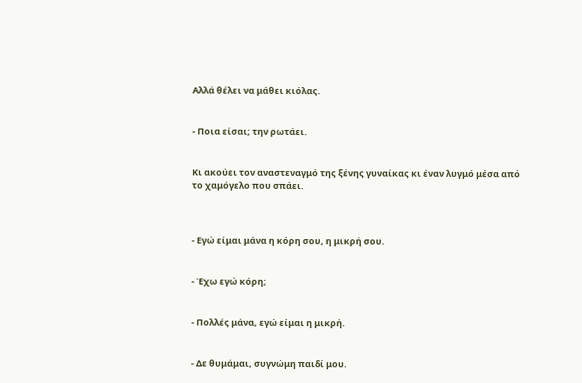Αλλά θέλει να μάθει κιόλας.


- Ποια είσαι; την ρωτάει.


Κι ακούει τον αναστεναγμό της ξένης γυναίκας κι έναν λυγμό μέσα από το χαμόγελο που σπάει.



- Εγώ είμαι μάνα η κόρη σου, η μικρή σου.


- Έχω εγώ κόρη;


- Πολλές μάνα, εγώ είμαι η μικρή.


- Δε θυμάμαι, συγνώμη παιδί μου.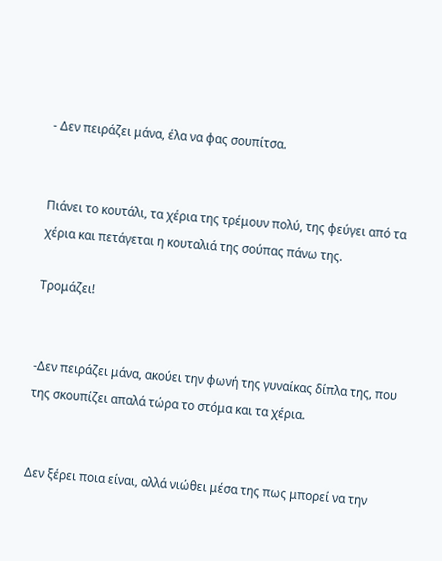- Δεν πειράζει μάνα, έλα να φας σουπίτσα.


Πιάνει το κουτάλι, τα χέρια της τρέμουν πολύ, της φεύγει από τα χέρια και πετάγεται η κουταλιά της σούπας πάνω της.

Τρομάζει!


-Δεν πειράζει μάνα, ακούει την φωνή της γυναίκας δίπλα της, που της σκουπίζει απαλά τώρα το στόμα και τα χέρια.


Δεν ξέρει ποια είναι, αλλά νιώθει μέσα της πως μπορεί να την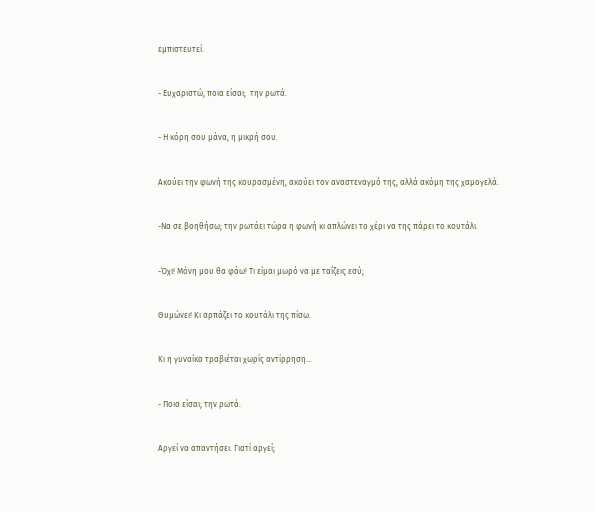εμπιστευτεί.


- Ευχαριστώ, ποια είσαι;  την ρωτά.


- Η κόρη σου μάνα, η μικρή σου.


Ακούει την φωνή της κουρασμένη, ακούει τον αναστεναγμό της, αλλά ακόμη της χαμογελά.


-Να σε βοηθήσω; την ρωτάει τώρα η φωνή κι απλώνει το χέρι να της πάρει το κουτάλι.


-Όχι! Μόνη μου θα φάω! Τι είμαι μωρό να με ταΐζεις εσύ;


Θυμώνει! Κι αρπάζει το κουτάλι της πίσω.


Κι η γυναίκα τραβιέται χωρίς αντίρρηση...


- Ποια είσαι; την ρωτά.


Αργεί να απαντήσει. Γιατί αργεί;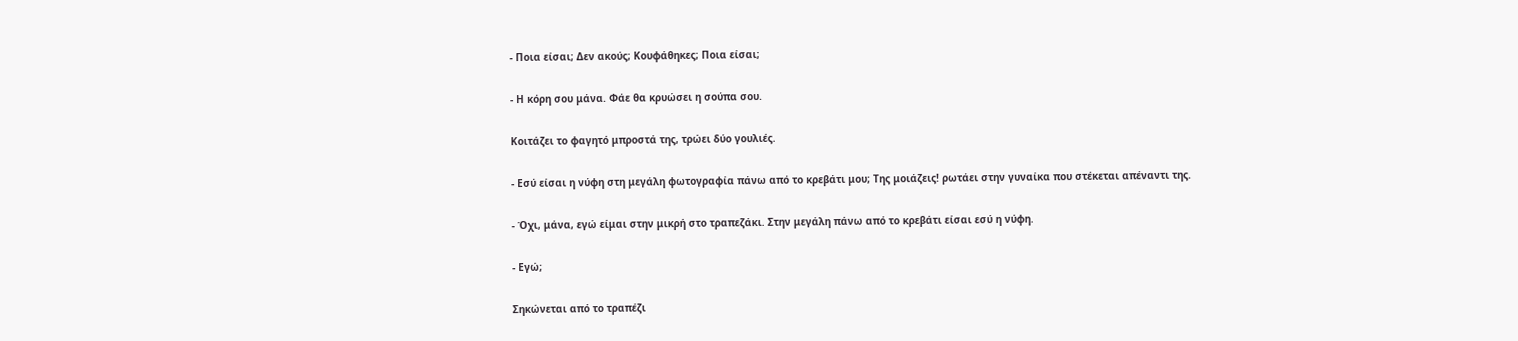- Ποια είσαι; Δεν ακούς; Κουφάθηκες; Ποια είσαι;


- Η κόρη σου μάνα. Φάε θα κρυώσει η σούπα σου.


Κοιτάζει το φαγητό μπροστά της, τρώει δύο γουλιές.


- Εσύ είσαι η νύφη στη μεγάλη φωτογραφία πάνω από το κρεβάτι μου; Της μοιάζεις! ρωτάει στην γυναίκα που στέκεται απέναντι της.


- Όχι, μάνα, εγώ είμαι στην μικρή στο τραπεζάκι. Στην μεγάλη πάνω από το κρεβάτι είσαι εσύ η νύφη.


- Εγώ;


Σηκώνεται από το τραπέζι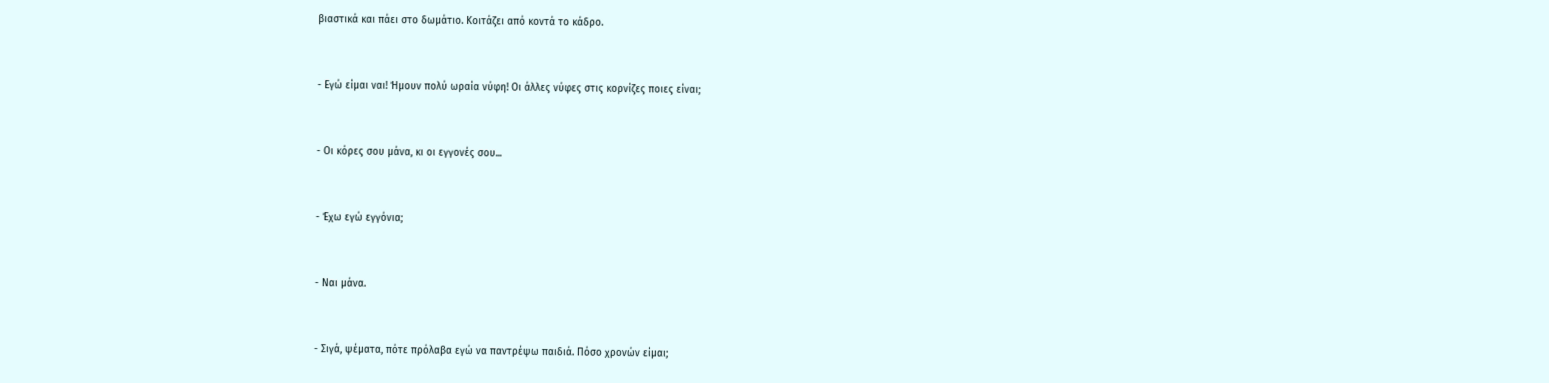βιαστικά και πάει στο δωμάτιο. Κοιτάζει από κοντά το κάδρο.


- Εγώ είμαι ναι! Ήμουν πολύ ωραία νύφη! Οι άλλες νύφες στις κορνίζες ποιες είναι;


- Οι κόρες σου μάνα, κι οι εγγονές σου...


- Έχω εγώ εγγόνια;


- Ναι μάνα.


- Σιγά, ψέματα, πότε πρόλαβα εγώ να παντρέψω παιδιά. Πόσο χρονών είμαι;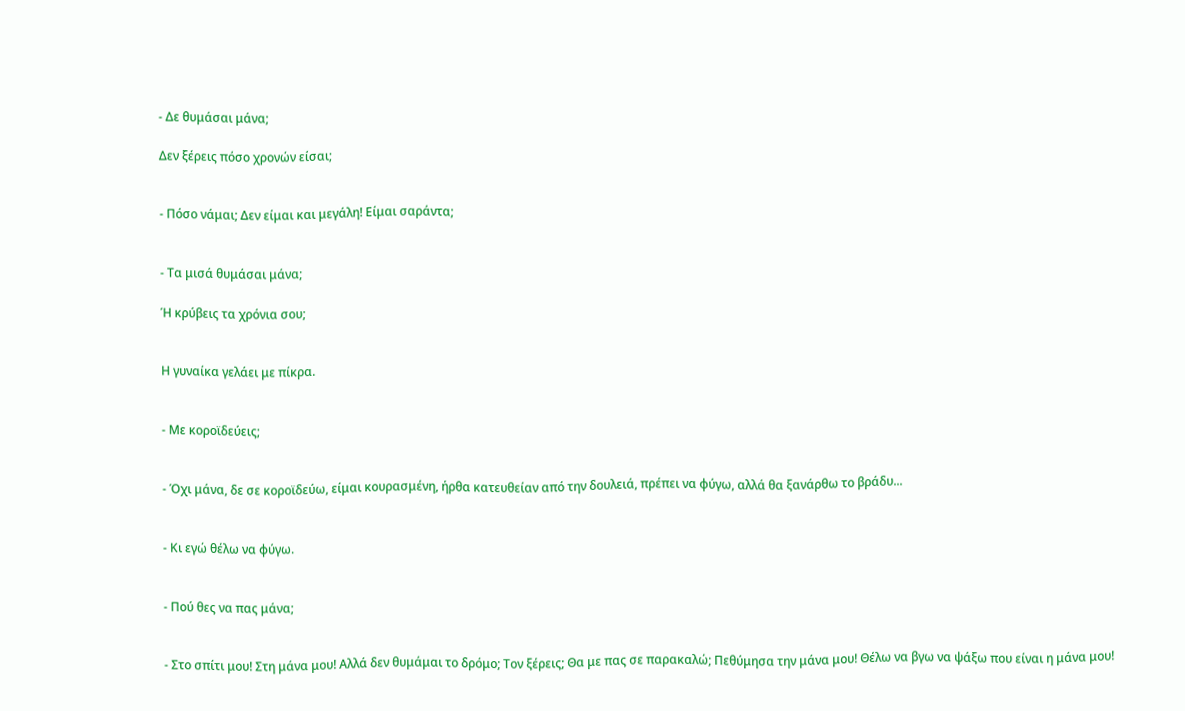- Δε θυμάσαι μάνα;

Δεν ξέρεις πόσο χρονών είσαι;


- Πόσο νάμαι; Δεν είμαι και μεγάλη! Είμαι σαράντα;


- Τα μισά θυμάσαι μάνα;

Ή κρύβεις τα χρόνια σου;


Η γυναίκα γελάει με πίκρα.


- Με κοροϊδεύεις;


- Όχι μάνα, δε σε κοροϊδεύω, είμαι κουρασμένη, ήρθα κατευθείαν από την δουλειά, πρέπει να φύγω, αλλά θα ξανάρθω το βράδυ...


- Κι εγώ θέλω να φύγω.


- Πού θες να πας μάνα;


- Στο σπίτι μου! Στη μάνα μου! Αλλά δεν θυμάμαι το δρόμο; Τον ξέρεις; Θα με πας σε παρακαλώ; Πεθύμησα την μάνα μου! Θέλω να βγω να ψάξω που είναι η μάνα μου!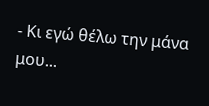- Κι εγώ θέλω την μάνα μου...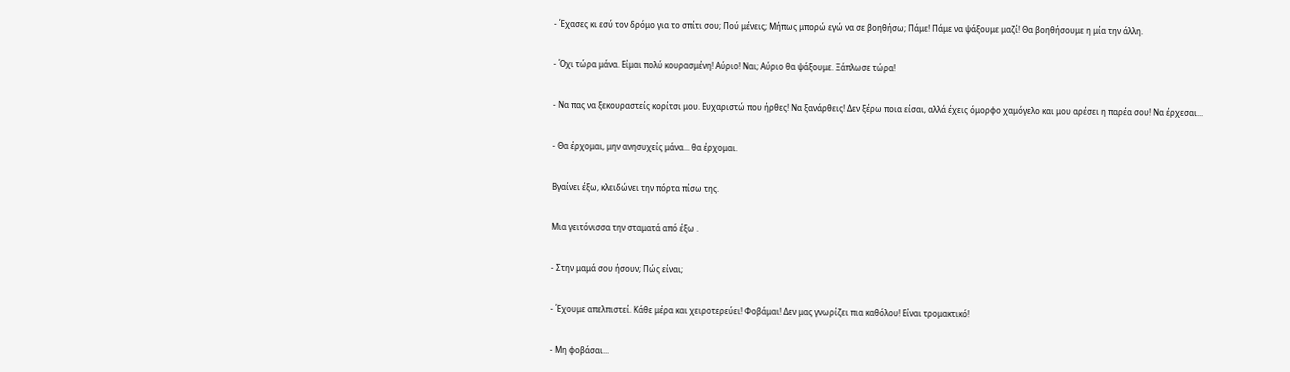- Έχασες κι εσύ τον δρόμο για το σπίτι σου; Πού μένεις; Μήπως μπορώ εγώ να σε βοηθήσω; Πάμε! Πάμε να ψάξουμε μαζί! Θα βοηθήσουμε η μία την άλλη.


- Όχι τώρα μάνα. Είμαι πολύ κουρασμένη! Αύριο! Ναι; Αύριο θα ψάξουμε. Ξάπλωσε τώρα!


- Να πας να ξεκουραστείς κορίτσι μου. Ευχαριστώ που ήρθες! Να ξανάρθεις! Δεν ξέρω ποια είσαι, αλλά έχεις όμορφο χαμόγελο και μου αρέσει η παρέα σου! Να έρχεσαι...


- Θα έρχομαι, μην ανησυχείς μάνα... θα έρχομαι.


Βγαίνει έξω, κλειδώνει την πόρτα πίσω της.


Μια γειτόνισσα την σταματά από έξω .


- Στην μαμά σου ήσουν; Πώς είναι;


- Έχουμε απελπιστεί. Κάθε μέρα και χειροτερεύει! Φοβάμαι! Δεν μας γνωρίζει πια καθόλου! Είναι τρομακτικό!


- Μη φοβάσαι...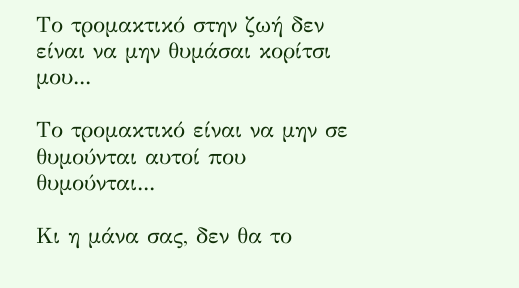Το τρομακτικό στην ζωή δεν είναι να μην θυμάσαι κορίτσι μου...

Το τρομακτικό είναι να μην σε θυμούνται αυτοί που θυμούνται...

Κι η μάνα σας, δεν θα το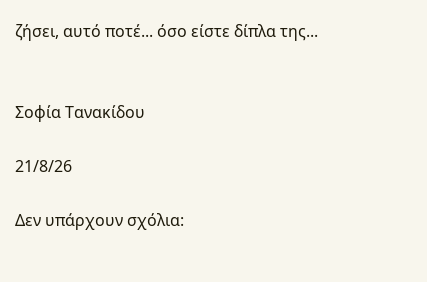ζήσει, αυτό ποτέ... όσο είστε δίπλα της...


Σοφία Τανακίδου

21/8/26

Δεν υπάρχουν σχόλια: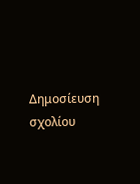Δημοσίευση σχολίου